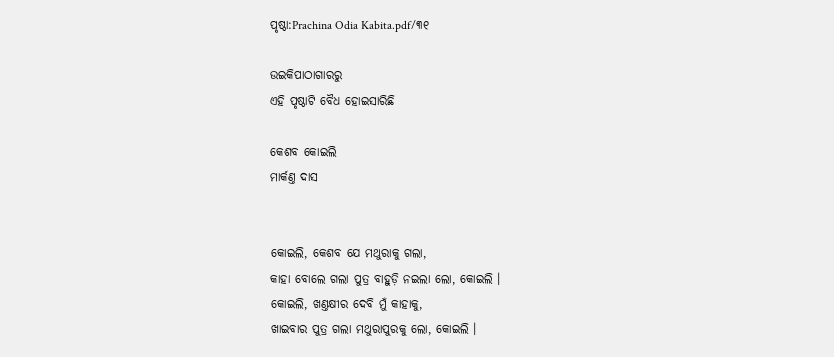ପୃଷ୍ଠା:Prachina Odia Kabita.pdf/୩୧

ଉଇକିପାଠାଗାର‌ରୁ
ଏହି ପୃଷ୍ଠାଟି ବୈଧ ହୋଇସାରିଛି

କେଶବ କୋଇଲି
ମାର୍କଣ୍ତ ଦାସ


କୋଇଲି, କେଶବ ଯେ ମଥୁରାକୁ ଗଲା,
କାହା ବୋଲେ ଗଲା ପୁତ୍ର ବାହୁଡ଼ି ନଇଲା ଲୋ, କୋଇଲି ।
କୋଇଲି, ଖଣ୍ତକ୍ଷୀର ଦେବି ମୁଁ କାହାକୁ,
ଖାଇବାର ପୁତ୍ର ଗଲା ମଥୁରାପୁରକୁ ଲୋ, କୋଇଲି ।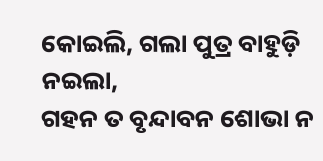କୋଇଲି, ଗଲା ପୁତ୍ର ବାହୁଡ଼ି ନଇଲା,
ଗ‌ହନ ତ ବୃନ୍ଦାବନ ଶୋଭା ନ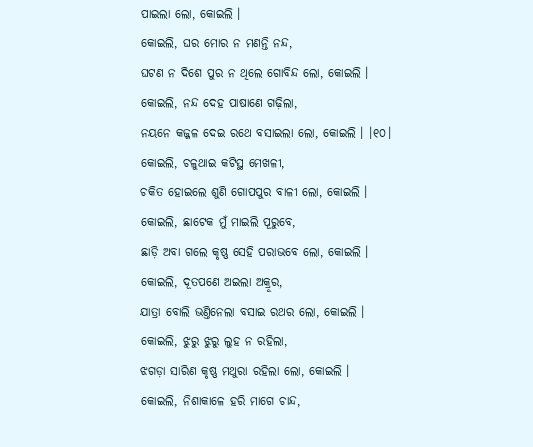ପାଇଲା ଲୋ, କୋଇଲି ।
କୋଇଲି, ଘର ମୋର ନ ମଣନ୍ତି ନନ୍ଦ,
ଘଟଣ ନ ଦିଶେ ପୁର ନ ଥିଲେ ଗୋବିନ୍ଦ ଲୋ, କୋଇଲି ।
କୋଇଲି, ନନ୍ଦ ଦେହ ପାଷାଣେ ଗଢ଼ିଲା,
ନୟନେ କଜ୍ଜଳ ଦେଇ ରଥେ ବସାଇଲା ଲୋ, କୋଇଲି । ।୧୦।
କୋଇଲି, ଚଳୁଥାଇ କଟିସ୍ଥ ମେଖଳୀ,
ଚକିତ ହୋଇଲେ ଶୁଣି ଗୋପ‌ପୁର ବାଳୀ ଲୋ, କୋଇଲି ।
କୋଇଲି, ଛାଟେକ ମୁଁ ମାଇଲି ପୂରୁବେ,
ଛାଡ଼ି ଅବା ଗଲେ କୃଷ୍ଣ ସେହି ପରାଭବେ ଲୋ, କୋଇଲି ।
କୋଇଲି, ଦୂତପଣେ ଅଇଲା ଅକ୍ରୂର,
ଯାତ୍ରା ବୋଲି ଭଣ୍ତିନେଲା ବସାଇ ରଥର ଲୋ, କୋଇଲି ।
କୋଇଲି, ଝୁରୁ ଝୁରୁ ଲୁହ ନ ରହିଲା,
ଝଗଡ଼ା ସାରିଣ କୃଷ୍ଣ ମଥୁରା ରହିଲା ଲୋ, କୋଇଲି ।
କୋଇଲି, ନିଶାକାଳେ ହରି ମାଗେ ଚାନ୍ଦ,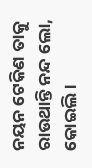ନୟନ ଟେକିଣ ତାକୁ ରାଉଥାନ୍ତି ନନ୍ଦ ଲୋ, କୋଇଲି ।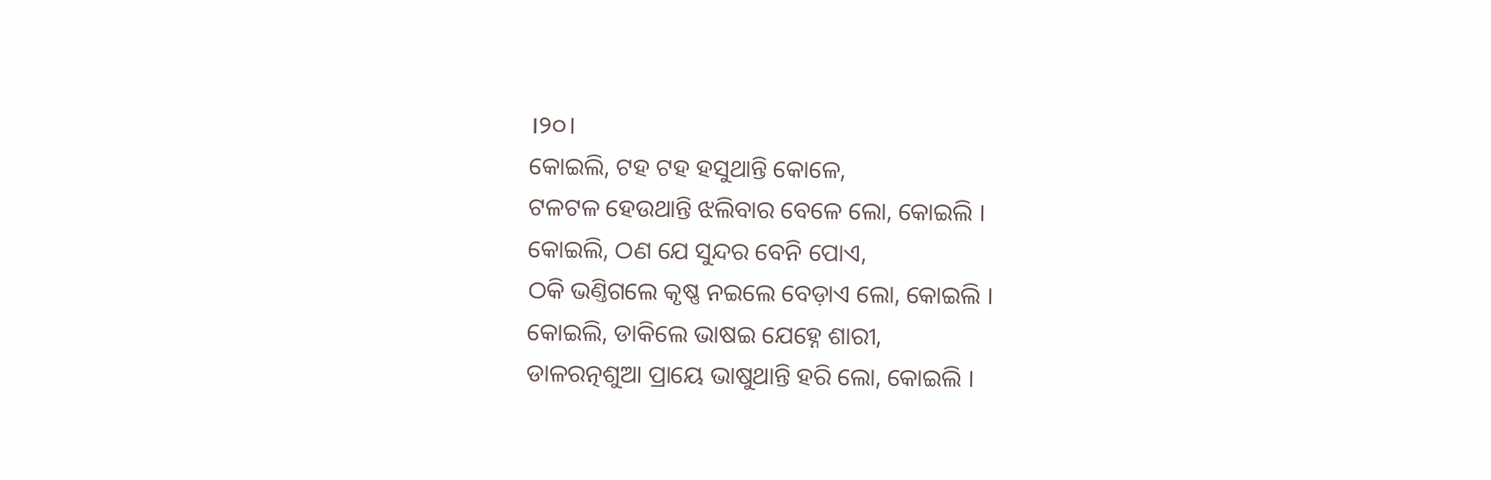।୨୦।
କୋଇଲି, ଟ‌ହ ଟ‌ହ ହସୁଥାନ୍ତି କୋଳେ,
ଟଳଟଳ ହେଉଥାନ୍ତି ଝଲିବାର ବେଳେ ଲୋ, କୋଇଲି ।
କୋଇଲି, ଠଣ ଯେ ସୁନ୍ଦର ବେନି ପୋଏ,
ଠକି ଭଣ୍ତିଗଲେ କୃଷ୍ଣ ନଇଲେ ବେଡ଼ାଏ ଲୋ, କୋଇଲି ।
କୋଇଲି, ଡାକିଲେ ଭାଷଇ ଯେହ୍ନେ ଶାରୀ,
ଡାଳରତ୍ନଶୁଆ ପ୍ରାୟେ ଭାଷୁଥାନ୍ତି ହରି ଲୋ, କୋଇଲି ।